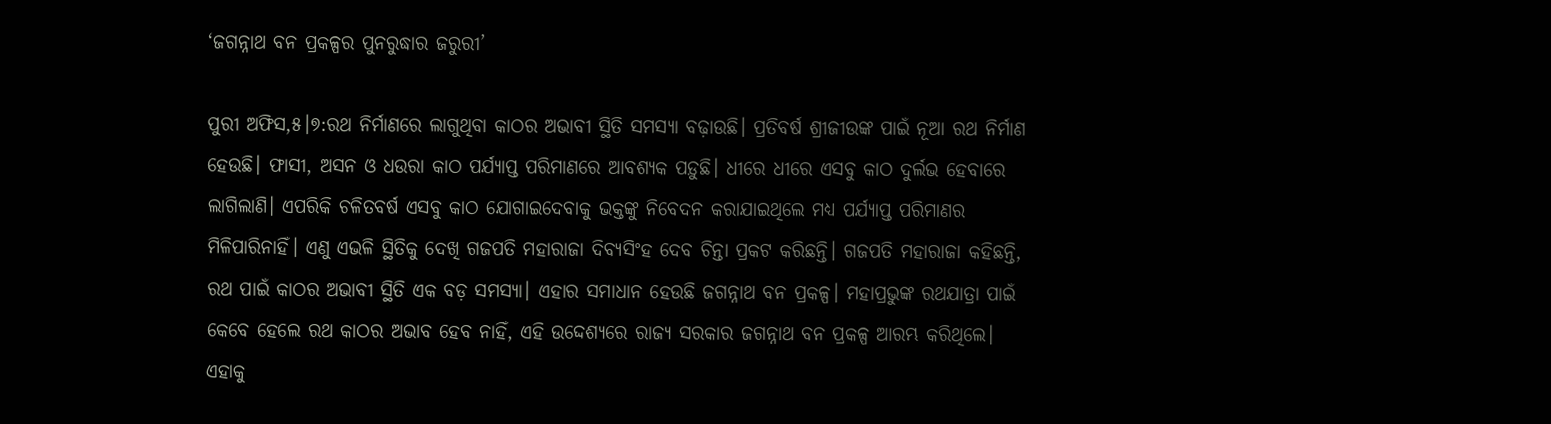‘ଜଗନ୍ନାଥ ବନ ପ୍ରକଳ୍ପର ପୁନରୁଦ୍ଧାର ଜରୁରୀ’

ପୁରୀ ଅଫିସ,୫।୭:ରଥ ନିର୍ମାଣରେ ଲାଗୁଥିବା କାଠର ଅଭାବୀ ସ୍ଥିତି ସମସ୍ୟା ବଢ଼ାଉଛି। ପ୍ରତିବର୍ଷ ଶ୍ରୀଜୀଉଙ୍କ ପାଇଁ ନୂଆ ରଥ ନିର୍ମାଣ ହେଉଛି। ଫାସୀ, ଅସନ ଓ ଧଉରା କାଠ ପର୍ଯ୍ୟାପ୍ତ ପରିମାଣରେ ଆବଶ୍ୟକ ପଡ଼ୁଛି। ଧୀରେ ଧୀରେ ଏସବୁ କାଠ ଦୁର୍ଲଭ ହେବାରେ ଲାଗିଲାଣି। ଏପରିକି ଚଳିତବର୍ଷ ଏସବୁ କାଠ ଯୋଗାଇଦେବାକୁ ଭକ୍ତଙ୍କୁ ନିବେଦନ କରାଯାଇଥିଲେ ମଧ୍ୟ ପର୍ଯ୍ୟାପ୍ତ ପରିମାଣର ମିଳିପାରିନାହିଁ। ଏଣୁ ଏଭଳି ସ୍ଥିତିକୁ ଦେଖି ଗଜପତି ମହାରାଜା ଦିବ୍ୟସିଂହ ଦେବ ଚିନ୍ତା ପ୍ରକଟ କରିଛନ୍ତି। ଗଜପତି ମହାରାଜା କହିଛନ୍ତି, ରଥ ପାଇଁ କାଠର ଅଭାବୀ ସ୍ଥିତି ଏକ ବଡ଼ ସମସ୍ୟା। ଏହାର ସମାଧାନ ହେଉଛି ଜଗନ୍ନାଥ ବନ ପ୍ରକଳ୍ପ। ମହାପ୍ରଭୁଙ୍କ ରଥଯାତ୍ରା ପାଇଁ କେବେ ହେଲେ ରଥ କାଠର ଅଭାବ ହେବ ନାହିଁ, ଏହି ଉଦ୍ଦେଶ୍ୟରେ ରାଜ୍ୟ ସରକାର ଜଗନ୍ନାଥ ବନ ପ୍ରକଳ୍ପ ଆରମ୍ଭ କରିଥିଲେ। ଏହାକୁ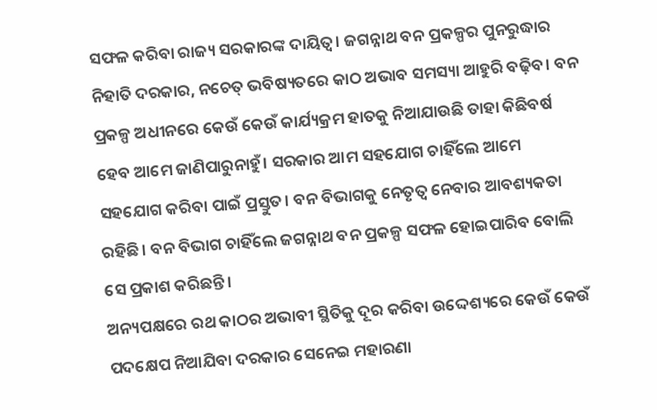ସଫଳ କରିବା ରାଜ୍ୟ ସରକାରଙ୍କ ଦାୟିତ୍ୱ। ଜଗନ୍ନାଥ ବନ ପ୍ରକଳ୍ପର ପୁନରୁଦ୍ଧାର ନିହାତି ଦରକାର, ନଚେତ୍‌ ଭବିଷ୍ୟତରେ କାଠ ଅଭାବ ସମସ୍ୟା ଆହୁରି ବଢ଼ିବ। ବନ ପ୍ରକଳ୍ପ ଅଧୀନରେ କେଉଁ କେଉଁ କାର୍ଯ୍ୟକ୍ରମ ହାତକୁ ନିଆଯାଉଛି ତାହା କିଛିବର୍ଷ ହେବ ଆମେ ଜାଣିପାରୁନାହୁଁ। ସରକାର ଆମ ସହଯୋଗ ଚାହିଁଲେ ଆମେ ସହଯୋଗ କରିବା ପାଇଁ ପ୍ରସ୍ତୁତ। ବନ ବିଭାଗକୁ ନେତୃତ୍ୱ ନେବାର ଆବଶ୍ୟକତା ରହିଛି। ବନ ବିଭାଗ ଚାହିଁଲେ ଜଗନ୍ନାଥ ବନ ପ୍ରକଳ୍ପ ସଫଳ ହୋଇପାରିବ ବୋଲି ସେ ପ୍ରକାଶ କରିଛନ୍ତି।
ଅନ୍ୟପକ୍ଷରେ ରଥ କାଠର ଅଭାବୀ ସ୍ଥିତିକୁ ଦୂର କରିବା ଉଦ୍ଦେଶ୍ୟରେ କେଉଁ କେଉଁ ପଦକ୍ଷେପ ନିଆଯିବା ଦରକାର ସେନେଇ ମହାରଣା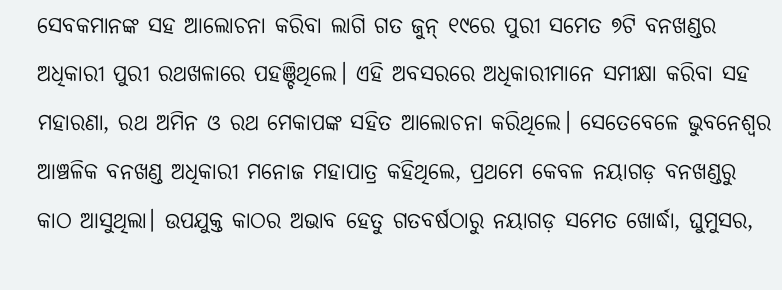ସେବକମାନଙ୍କ ସହ ଆଲୋଚନା କରିବା ଲାଗି ଗତ ଜୁନ୍‌ ୧୯ରେ ପୁରୀ ସମେତ ୭ଟି ବନଖଣ୍ଡର ଅଧିକାରୀ ପୁରୀ ରଥଖଳାରେ ପହଞ୍ଚିଥିଲେ। ଏହି ଅବସରରେ ଅଧିକାରୀମାନେ ସମୀକ୍ଷା କରିବା ସହ ମହାରଣା, ରଥ ଅମିନ ଓ ରଥ ମେକାପଙ୍କ ସହିତ ଆଲୋଚନା କରିଥିଲେ। ସେତେବେଳେ ଭୁବନେଶ୍ୱର ଆଞ୍ଚଳିକ ବନଖଣ୍ଡ ଅଧିକାରୀ ମନୋଜ ମହାପାତ୍ର କହିଥିଲେ, ପ୍ରଥମେ କେବଳ ନୟାଗଡ଼ ବନଖଣ୍ଡରୁ କାଠ ଆସୁଥିଲା। ଉପଯୁକ୍ତ କାଠର ଅଭାବ ହେତୁ ଗତବର୍ଷଠାରୁ ନୟାଗଡ଼ ସମେତ ଖୋର୍ଦ୍ଧା, ଘୁମୁସର,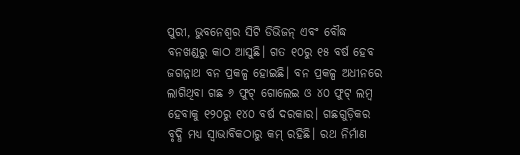ପୁରୀ, ଭୁବନେଶ୍ୱର ସିଟି ଡିଭିଜନ୍‌ ଏବଂ ବୌଦ୍ଧ ବନଖଣ୍ଡରୁ କାଠ ଆସୁଛି। ଗତ ୧୦ରୁ ୧୫ ବର୍ଷ ହେବ ଜଗନ୍ନାଥ ବନ ପ୍ରକଳ୍ପ ହୋଇଛି। ବନ ପ୍ରକଳ୍ପ ଅଧୀନରେ ଲାଗିଥିବା ଗଛ ୬ ଫୁଟ୍‌ ଗୋଲେଇ ଓ ୪୦ ଫୁଟ୍‌ ଲମ୍ବ ହେବାକୁ ୧୨୦ରୁ ୧୪୦ ବର୍ଷ ଦରକାର। ଗଛଗୁଡ଼ିକର ବୃଦ୍ଧି ମଧ୍ୟ ସ୍ବାଭାବିକଠାରୁ କମ୍‌ ରହିଛି। ରଥ ନିର୍ମାଣ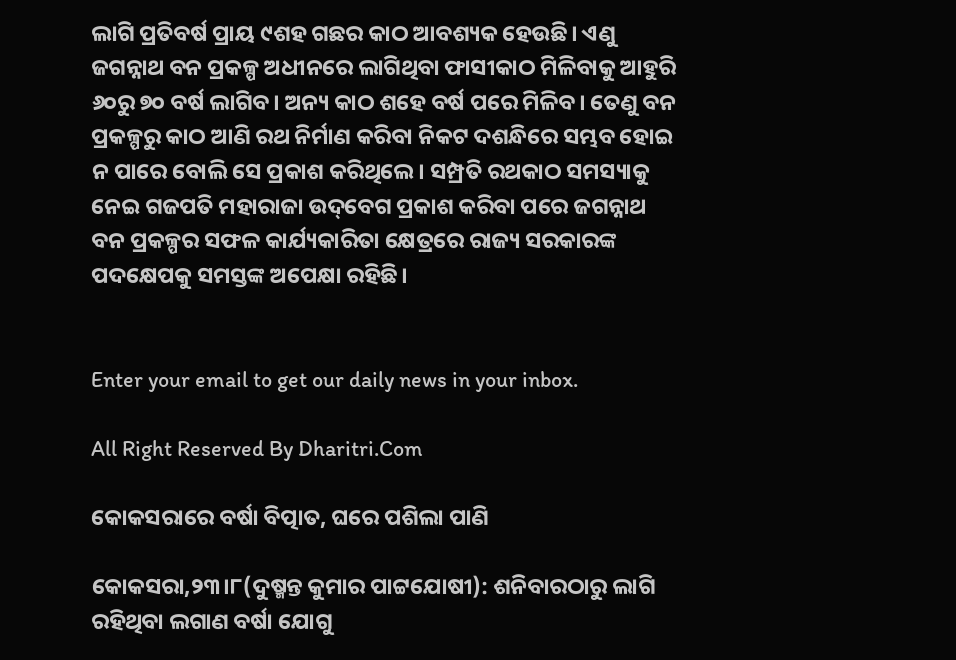ଲାଗି ପ୍ରତିବର୍ଷ ପ୍ରାୟ ୯ଶହ ଗଛର କାଠ ଆବଶ୍ୟକ ହେଉଛି। ଏଣୁ ଜଗନ୍ନାଥ ବନ ପ୍ରକଳ୍ପ ଅଧୀନରେ ଲାଗିଥିବା ଫାସୀକାଠ ମିଳିବାକୁ ଆହୁରି ୬୦ରୁ ୭୦ ବର୍ଷ ଲାଗିବ। ଅନ୍ୟ କାଠ ଶହେ ବର୍ଷ ପରେ ମିଳିବ। ତେଣୁ ବନ ପ୍ରକଳ୍ପରୁ କାଠ ଆଣି ରଥ ନିର୍ମାଣ କରିବା ନିକଟ ଦଶନ୍ଧିରେ ସମ୍ଭବ ହୋଇ ନ ପାରେ ବୋଲି ସେ ପ୍ରକାଶ କରିଥିଲେ। ସମ୍ପ୍ରତି ରଥକାଠ ସମସ୍ୟାକୁ ନେଇ ଗଜପତି ମହାରାଜା ଉଦ୍‌ବେଗ ପ୍ରକାଶ କରିବା ପରେ ଜଗନ୍ନାଥ ବନ ପ୍ରକଳ୍ପର ସଫଳ କାର୍ଯ୍ୟକାରିତା କ୍ଷେତ୍ରରେ ରାଜ୍ୟ ସରକାରଙ୍କ ପଦକ୍ଷେପକୁ ସମସ୍ତଙ୍କ ଅପେକ୍ଷା ରହିଛି।


Enter your email to get our daily news in your inbox.

All Right Reserved By Dharitri.Com

କୋକସରାରେ ବର୍ଷା ବିତ୍ପାତ, ଘରେ ପଶିଲା ପାଣି

କୋକସରା,୨୩।୮(ଦୁଷ୍ମନ୍ତ କୁମାର ପାଟ୍ଟଯୋଷୀ): ଶନିବାରଠାରୁ ଲାଗି ରହିଥିବା ଲଗାଣ ବର୍ଷା ଯୋଗୁ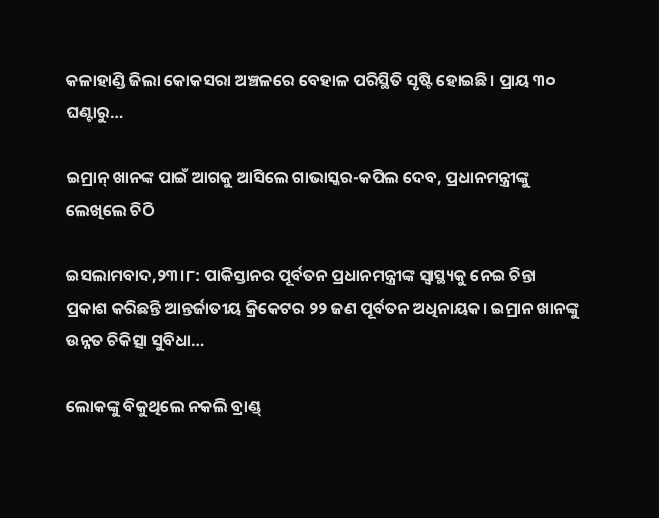କଳାହାଣ୍ଡି ଜିଲା କୋକସରା ଅଞ୍ଚଳରେ ବେହାଳ ପରିସ୍ଥିତି ସୃଷ୍ଟି ହୋଇଛି। ପ୍ରାୟ ୩୦ ଘଣ୍ଟାରୁ…

ଇମ୍ରାନ୍ ଖାନଙ୍କ ପାଇଁ ଆଗକୁ ଆସିଲେ ଗାଭାସ୍କର-କପିଲ ଦେବ, ପ୍ରଧାନମନ୍ତ୍ରୀଙ୍କୁ ଲେଖିଲେ ଚିଠି

ଇସଲାମବାଦ,୨୩।୮: ପାକିସ୍ତାନର ପୂର୍ବତନ ପ୍ରଧାନମନ୍ତ୍ରୀଙ୍କ ସ୍ୱାସ୍ଥ୍ୟକୁ ନେଇ ଚିନ୍ତା ପ୍ରକାଶ କରିଛନ୍ତି ଆନ୍ତର୍ଜାତୀୟ କ୍ରିକେଟର ୨୨ ଜଣ ପୂର୍ବତନ ଅଧିନାୟକ। ଇମ୍ରାନ ଖାନଙ୍କୁ ଉନ୍ନତ ଚିକିତ୍ସା ସୁବିଧା…

ଲୋକଙ୍କୁ ବିକୁଥିଲେ ନକଲି ବ୍ରାଣ୍ଡ୍‌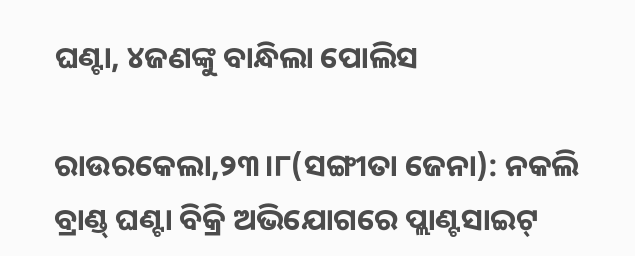ଘଣ୍ଟା, ୪ଜଣଙ୍କୁ ବାନ୍ଧିଲା ପୋଲିସ

ରାଉରକେଲା,୨୩।୮(ସଙ୍ଗୀତା ଜେନା): ନକଲି ବ୍ରାଣ୍ଡ୍‌ ଘଣ୍ଟା ବିକ୍ରି ଅଭିଯୋଗରେ ପ୍ଲାଣ୍ଟସାଇଟ୍‌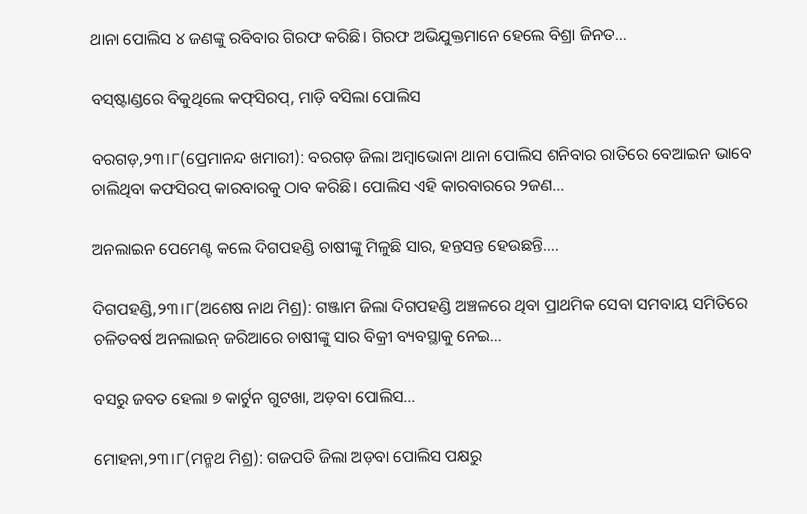ଥାନା ପୋଲିସ ୪ ଜଣଙ୍କୁ ରବିବାର ଗିରଫ କରିଛି। ଗିରଫ ଅଭିଯୁକ୍ତମାନେ ହେଲେ ବିଶ୍ରା ଜିନତ…

ବସ୍‌ଷ୍ଟାଣ୍ଡରେ ବିକୁଥିଲେ କଫ୍‌ସିରପ୍‌, ମାଡ଼ି ବସିଲା ପୋଲିସ

ବରଗଡ଼,୨୩।୮(ପ୍ରେମାନନ୍ଦ ଖମାରୀ): ବରଗଡ଼ ଜିଲା ଅମ୍ବାଭୋନା ଥାନା ପୋଲିସ ଶନିବାର ରାତିରେ ବେଆଇନ ଭାବେ ଚାଲିଥିବା କଫସିରପ୍‌ କାରବାରକୁ ଠାବ କରିଛି। ପୋଲିସ ଏହି କାରବାରରେ ୨ଜଣ…

ଅନଲାଇନ ପେମେଣ୍ଟ କଲେ ଦିଗପହଣ୍ଡି ଚାଷୀଙ୍କୁ ମିଳୁଛି ସାର, ହନ୍ତସନ୍ତ ହେଉଛନ୍ତି….

ଦିଗପହଣ୍ଡି,୨୩।୮(ଅଶେଷ ନାଥ ମିଶ୍ର): ଗଞ୍ଜାମ ଜିଲା ଦିଗପହଣ୍ଡି ଅଞ୍ଚଳରେ ଥିବା ପ୍ରାଥମିକ ସେବା ସମବାୟ ସମିତିରେ ଚଳିତବର୍ଷ ଅନଲାଇନ୍ ଜରିଆରେ ଚାଷୀଙ୍କୁ ସାର ବିକ୍ରୀ ବ୍ୟବସ୍ଥାକୁ ନେଇ…

ବସରୁ ଜବତ ହେଲା ୭ କାର୍ଟୁନ ଗୁଟଖା, ଅଡ଼ବା ପୋଲିସ…

ମୋହନା,୨୩।୮(ମନ୍ମଥ ମିଶ୍ର): ଗଜପତି ଜିଲା ଅଡ଼ବା ପୋଲିସ ପକ୍ଷରୁ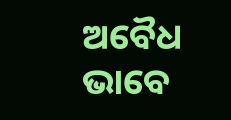ଅବୈଧ ଭାବେ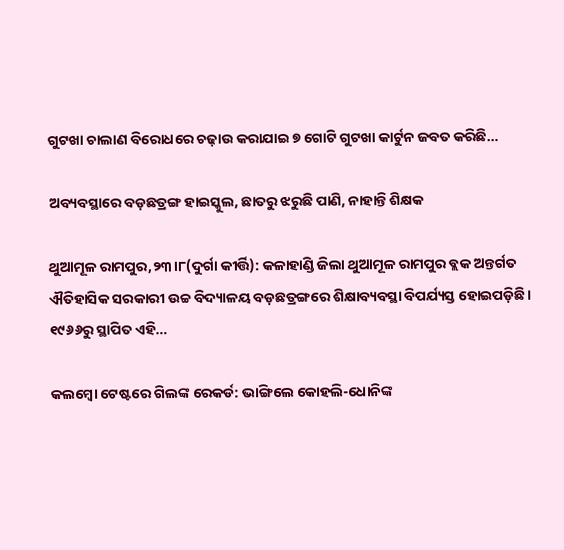ଗୁଟଖା ଚାଲାଣ ବିରୋଧରେ ଚଢ଼ାଉ କରାଯାଇ ୭ ଗୋଟି ଗୁଟଖା କାର୍ଟୁନ ଜବତ କରିଛି…

ଅବ୍ୟବସ୍ଥାରେ ବଡ଼ଛତ୍ରଙ୍ଗ ହାଇସ୍କୁଲ, ଛାତରୁ ଝରୁଛି ପାଣି, ନାହାନ୍ତି ଶିକ୍ଷକ

ଥୁଆମୂଳ ରାମପୁର,୨୩।୮(ଦୁର୍ଗା କୀର୍ତ୍ତି): କଳାହାଣ୍ଡି ଜିଲା ଥୁଆମୂଳ ରାମପୁର ବ୍ଲକ ଅନ୍ତର୍ଗତ ଐତିହାସିକ ସରକାରୀ ଉଚ୍ଚ ବିଦ୍ୟାଳୟ ବଡ଼ଛତ୍ରଙ୍ଗରେ ଶିକ୍ଷାବ୍ୟବସ୍ଥା ବିପର୍ଯ୍ୟସ୍ତ ହୋଇପଡ଼ିଛି। ୧୯୬୬ରୁ ସ୍ଥାପିତ ଏହି…

କଲମ୍ବୋ ଟେଷ୍ଟରେ ଗିଲଙ୍କ ରେକର୍ଡ: ଭାଙ୍ଗିଲେ କୋହଲି-ଧୋନିଙ୍କ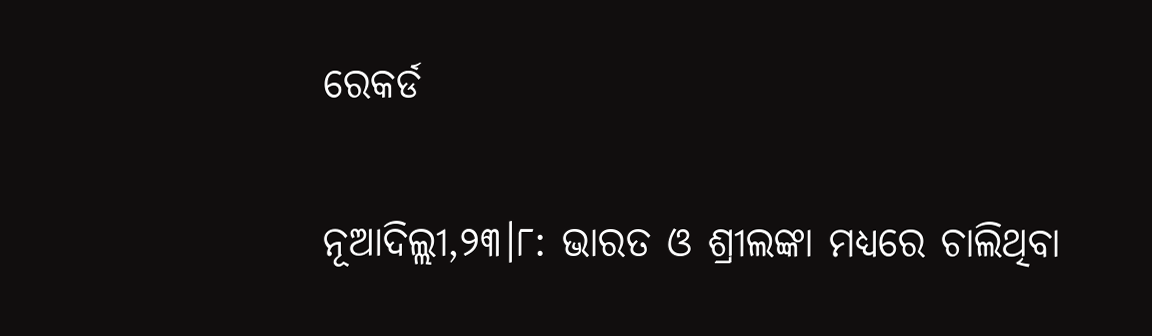ରେକର୍ଡ

ନୂଆଦିଲ୍ଲୀ,୨୩।୮: ଭାରତ ଓ ଶ୍ରୀଲଙ୍କା ମଧ୍ୟରେ ଚାଲିଥିବା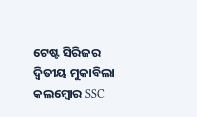ଟେଷ୍ଟ ସିରିଜର ଦ୍ୱିତୀୟ ମୁକାବିଲା କଲମ୍ବୋର SSC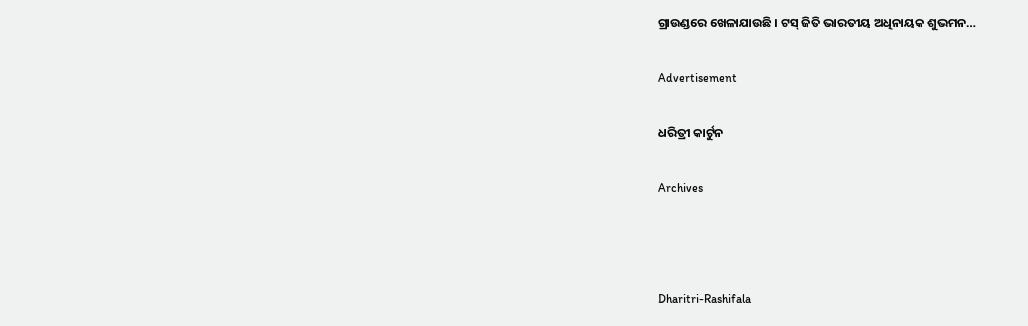ଗ୍ରାଉଣ୍ଡରେ ଖେଳାଯାଉଛି । ଟସ୍ ଜିତି ଭାରତୀୟ ଅଧିନାୟକ ଶୁଭମନ…

Advertisement

ଧରିତ୍ରୀ କାର୍ଟୁନ

Archives



Dharitri-Rashifala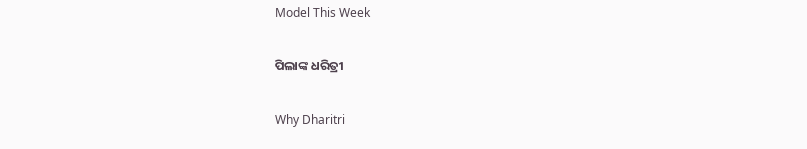Model This Week

ପିଲାଙ୍କ ଧରିତ୍ରୀ

Why Dharitri